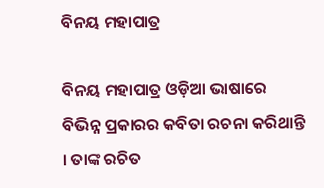ବିନୟ ମହାପାତ୍ର

ବିନୟ ମହାପାତ୍ର ଓଡ଼ିଆ ଭାଷାରେ ବିଭିନ୍ନ ପ୍ରକାରର କବିତା ରଚନା କରିଥାନ୍ତି । ତାଙ୍କ ରଚିତ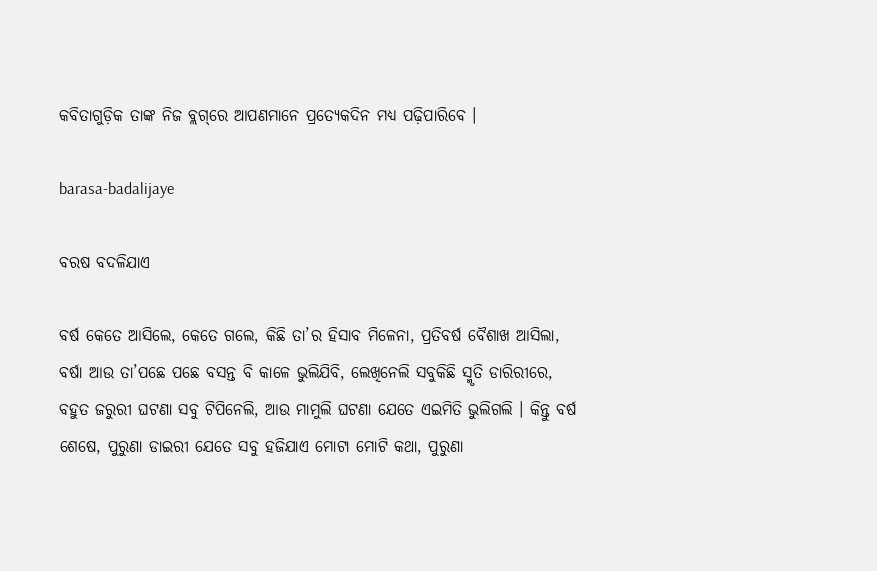କବିତାଗୁଡ଼ିକ ତାଙ୍କ ନିଜ ବ୍ଲଗ୍‌ରେ ଆପଣମାନେ ପ୍ରତ୍ୟେକଦିନ ମଧ୍ୟ ପଢ଼ିପାରିବେ ।

barasa-badalijaye

ବରଷ ବଦଳିଯାଏ

ବର୍ଷ କେତେ ଆସିଲେ, କେତେ ଗଲେ, କିଛି ତା’ର ହିସାବ ମିଳେନା, ପ୍ରତିବର୍ଷ ବୈଶାଖ ଆସିଲା, ବର୍ଷା ଆଉ ତା’ପଛେ ପଛେ ବସନ୍ତ ବି କାଳେ ଭୁଲିଯିବି, ଲେଖିନେଲି ସବୁକିଛି ସ୍ମୃତି ଡାରିରୀରେ, ବହୁତ ଜରୁରୀ ଘଟଣା ସବୁ ଟିପିନେଲି, ଆଉ ମାମୁଲି ଘଟଣା ଯେତେ ଏଇମିତି ଭୁଲିଗଲି । କିନ୍ତୁ ବର୍ଷ ଶେଷେ, ପୁରୁଣା ଡାଇରୀ ଯେତେ ସବୁ ହଜିଯାଏ ମୋଟା ମୋଟି କଥା, ପୁରୁଣା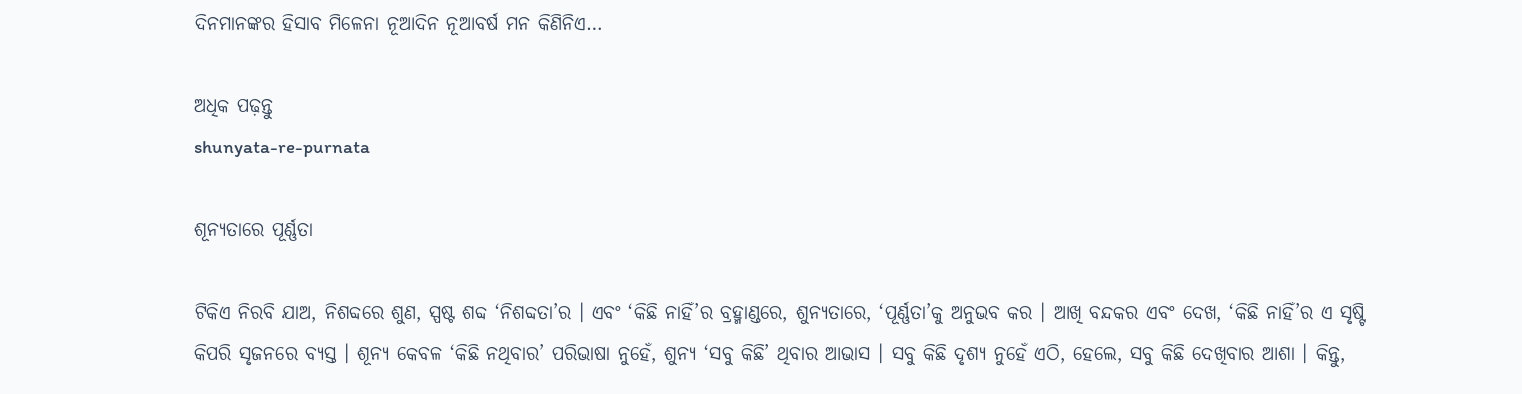ଦିନମାନଙ୍କର ହିସାବ ମିଳେନା ନୂଆଦିନ ନୂଆବର୍ଷ ମନ କିଣିନିଏ…

ଅଧିକ ପଢ଼ନ୍ତୁ
shunyata-re-purnata

ଶୂନ୍ୟତାରେ ପୂର୍ଣ୍ଣତା

ଟିକିଏ ନିରବି ଯାଅ, ନିଶବ୍ଦରେ ଶୁଣ, ସ୍ପଷ୍ଟ ଶବ୍ଦ ‘ନିଶବ୍ଦତା’ର । ଏବଂ ‘କିଛି ନାହିଁ’ର ବ୍ରହ୍ମାଣ୍ଡରେ, ଶୁନ୍ୟତାରେ, ‘ପୂର୍ଣ୍ଣତା’କୁ ଅନୁଭବ କର । ଆଖି ବନ୍ଦକର ଏବଂ ଦେଖ, ‘କିଛି ନାହିଁ’ର ଏ ସୃଷ୍ଟି କିପରି ସୃଜନରେ ବ୍ୟସ୍ତ । ଶୂନ୍ୟ କେବଳ ‘କିଛି ନଥିବାର’ ପରିଭାଷା ନୁହେଁ, ଶୁନ୍ୟ ‘ସବୁ କିଛି’ ଥିବାର ଆଭାସ । ସବୁ କିଛି ଦୃଶ୍ୟ ନୁହେଁ ଏଠି, ହେଲେ, ସବୁ କିଛି ଦେଖିବାର ଆଶା । କିନ୍ତୁ,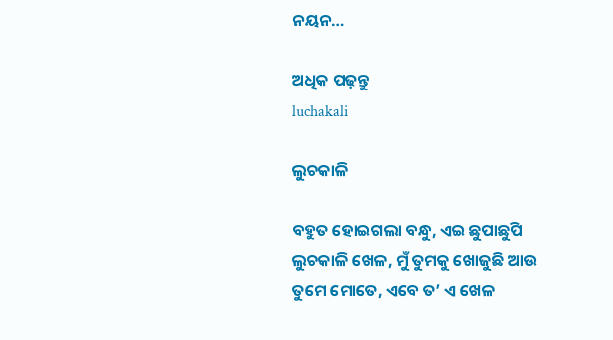ନୟନ…

ଅଧିକ ପଢ଼ନ୍ତୁ
luchakali

ଲୁଚକାଳି

ବହୁତ ହୋଇଗଲା ବନ୍ଧୁ, ଏଇ ଛୁପାଛୁପି ଲୁଚକାଳି ଖେଳ, ମୁଁ ତୁମକୁ ଖୋଜୁଛି ଆଉ ତୁମେ ମୋତେ, ଏବେ ତ’ ଏ ଖେଳ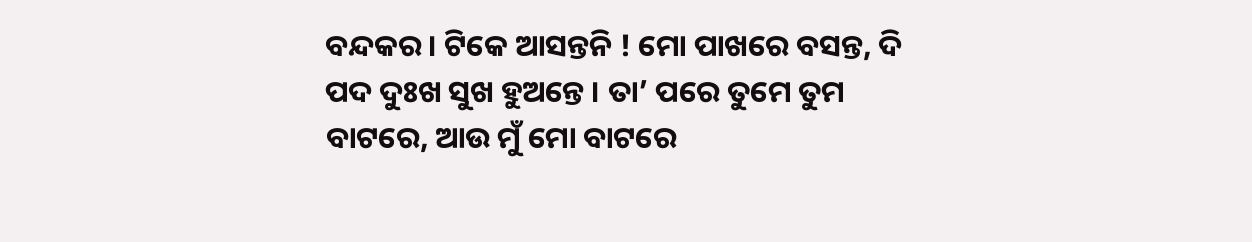ବନ୍ଦକର । ଟିକେ ଆସନ୍ତନି ! ମୋ ପାଖରେ ବସନ୍ତ, ଦି ପଦ ଦୁଃଖ ସୁଖ ହୁଅନ୍ତେ । ତା’ ପରେ ତୁମେ ତୁମ ବାଟରେ, ଆଉ ମୁଁ ମୋ ବାଟରେ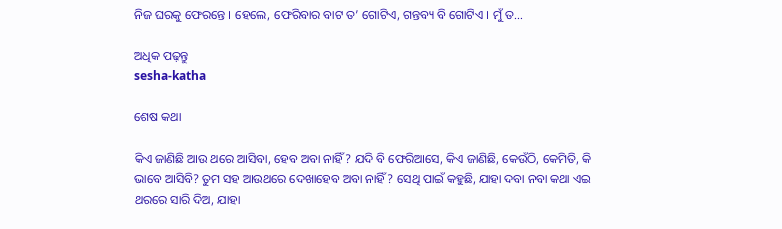ନିଜ ଘରକୁ ଫେରନ୍ତେ । ହେଲେ, ଫେରିବାର ବାଟ ତ’ ଗୋଟିଏ, ଗନ୍ତବ୍ୟ ବି ଗୋଟିଏ । ମୁଁ ତ…

ଅଧିକ ପଢ଼ନ୍ତୁ
sesha-katha

ଶେଷ କଥା

କିଏ ଜାଣିଛି ଆଉ ଥରେ ଆସିବା, ହେବ ଅବା ନାହିଁ? ଯଦି ବି ଫେରିଆସେ, କିଏ ଜାଣିଛି, କେଉଁଠି, କେମିତି, କି ଭାବେ ଆସିବି? ତୁମ ସହ ଆଉଥରେ ଦେଖାହେବ ଅବା ନାହିଁ? ସେଥି ପାଇଁ କହୁଛି, ଯାହା ଦବା ନବା କଥା ଏଇ ଥରରେ ସାରି ଦିଅ, ଯାହା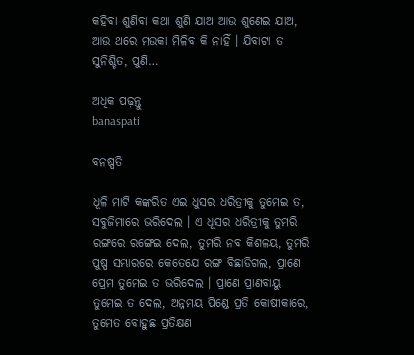କହିବା ଶୁଣିବା କଥା ଶୁଣି ଯାଅ ଆଉ ଶୁଣେଇ ଯାଅ, ଆଉ ଥରେ ମଉକା ମିଳିବ କି ନାହିଁ । ଯିବାଟା ତ ସୁନିଶ୍ଚିତ, ପୁଣି…

ଅଧିକ ପଢ଼ନ୍ତୁ
banaspati

ବନଷ୍ପତି

ଧୂଳି ମାଟି କଙ୍କରିତ ଏଇ ଧୁସର ଧରିତ୍ରୀକୁ ତୁମେଇ ତ, ସବୁଜିମାରେ ଭରିଦେଲ । ଏ ଧୂସର ଧରିତ୍ରୀକୁ ତୁମରି ରଙ୍ଗରେ ରଙ୍ଗେଇ ଦେଲ, ତୁମରି ନବ କିଶଳୟ, ତୁମରି ପୁଷ୍ପ ସମ୍ଭାରରେ କେତେଯେ ରଙ୍ଗ ବିଛାଡିଗଲ, ପ୍ରାଣେ ପ୍ରେମ ତୁମେଇ ତ ଭରିଦେଲ । ପ୍ରାଣେ ପ୍ରାଣବାୟୁ ତୁମେଇ ତ ଦେଲ, ଅନ୍ନମୟ ପିଣ୍ଡେ ପ୍ରତି କୋଷୀକାରେ, ତୁମେତ ବୋହୁଛ ପ୍ରତିକ୍ଷଣ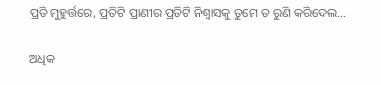ପ୍ରତି ମୁହୁର୍ତ୍ତରେ, ପ୍ରତିଟି ପ୍ରାଣୀର ପ୍ରତିଟି ନିଶ୍ୱାସକୁ ତୁମେ ତ ରୁଣି କରିଦେଲ…

ଅଧିକ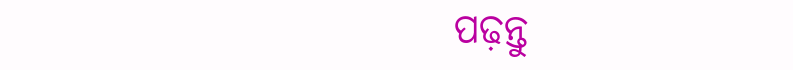ପଢ଼ନ୍ତୁ